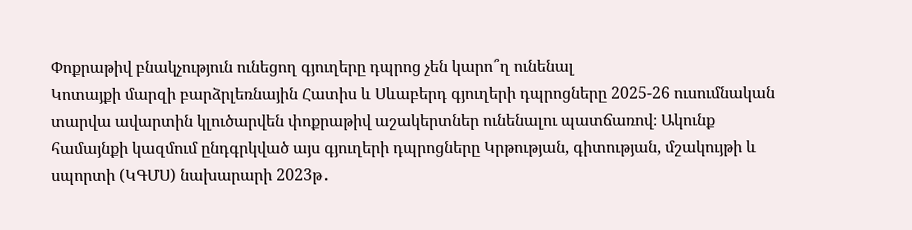Փոքրաթիվ բնակչություն ունեցող գյուղերը դպրոց չեն կարո՞ղ ունենալ
Կոտայքի մարզի բարձրլեռնային Հատիս և Սևաբերդ գյուղերի դպրոցները 2025-26 ուսումնական տարվա ավարտին կլուծարվեն փոքրաթիվ աշակերտներ ունենալու պատճառով։ Ակունք համայնքի կազմում ընդգրկված այս գյուղերի դպրոցները Կրթության, գիտության, մշակույթի և սպորտի (ԿԳՄՍ) նախարարի 2023թ․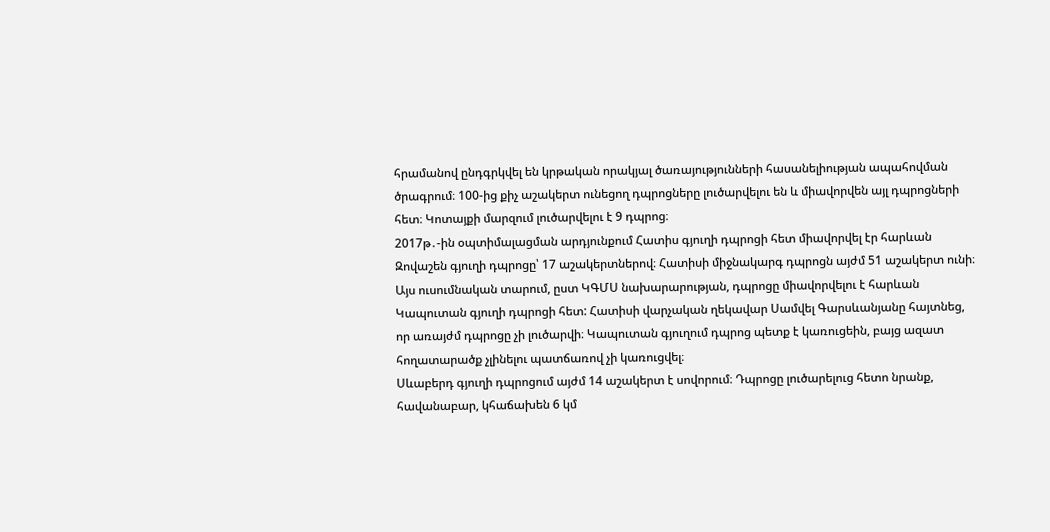հրամանով ընդգրկվել են կրթական որակյալ ծառայությունների հասանելիության ապահովման ծրագրում։ 100-ից քիչ աշակերտ ունեցող դպրոցները լուծարվելու են և միավորվեն այլ դպրոցների հետ։ Կոտայքի մարզում լուծարվելու է 9 դպրոց։
2017թ․-ին օպտիմալացման արդյունքում Հատիս գյուղի դպրոցի հետ միավորվել էր հարևան Զովաշեն գյուղի դպրոցը՝ 17 աշակերտներով։ Հատիսի միջնակարգ դպրոցն այժմ 51 աշակերտ ունի։ Այս ուսումնական տարում, ըստ ԿԳՄՍ նախարարության, դպրոցը միավորվելու է հարևան Կապուտան գյուղի դպրոցի հետ: Հատիսի վարչական ղեկավար Սամվել Գարսևանյանը հայտնեց, որ առայժմ դպրոցը չի լուծարվի։ Կապուտան գյուղում դպրոց պետք է կառուցեին, բայց ազատ հողատարածք չլինելու պատճառով չի կառուցվել։
Սևաբերդ գյուղի դպրոցում այժմ 14 աշակերտ է սովորում։ Դպրոցը լուծարելուց հետո նրանք, հավանաբար, կհաճախեն 6 կմ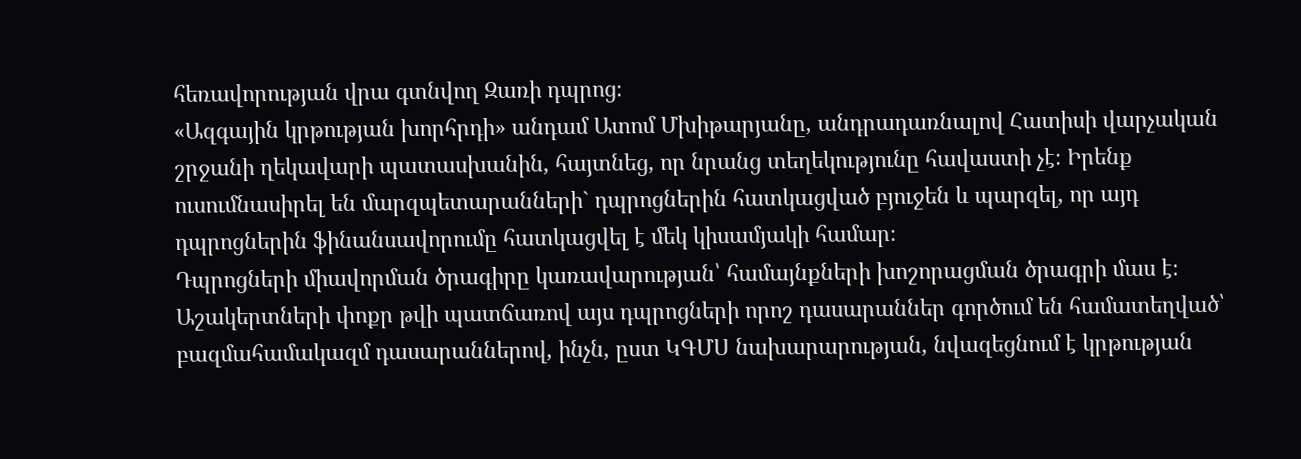հեռավորության վրա գտնվող Զառի դպրոց։
«Ազգային կրթության խորհրդի» անդամ Ատոմ Մխիթարյանը, անդրադառնալով Հատիսի վարչական շրջանի ղեկավարի պատասխանին, հայտնեց, որ նրանց տեղեկությունը հավաստի չէ։ Իրենք ուսումնասիրել են մարզպետարանների` դպրոցներին հատկացված բյուջեն և պարզել, որ այդ դպրոցներին ֆինանսավորումը հատկացվել է մեկ կիսամյակի համար։
Դպրոցների միավորման ծրագիրը կառավարության՝ համայնքների խոշորացման ծրագրի մաս է։ Աշակերտների փոքր թվի պատճառով այս դպրոցների որոշ դասարաններ գործում են համատեղված՝ բազմահամակազմ դասարաններով, ինչն, ըստ ԿԳՄՍ նախարարության, նվազեցնում է կրթության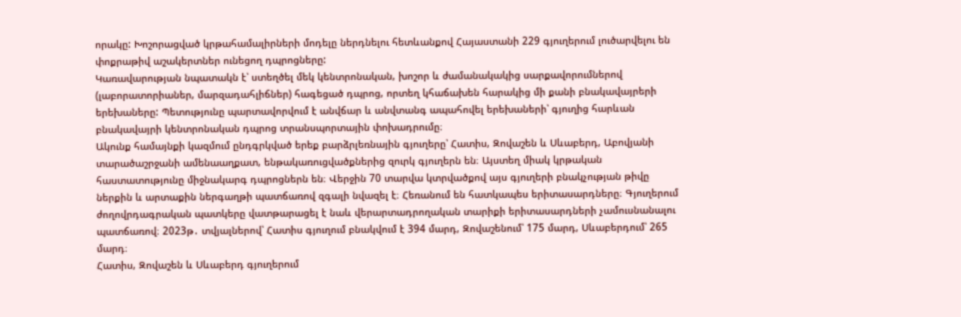որակը: Խոշորացված կրթահամալիրների մոդելը ներդնելու հետևանքով Հայաստանի 229 գյուղերում լուծարվելու են փոքրաթիվ աշակերտներ ունեցող դպրոցները:
Կառավարության նպատակն է՝ ստեղծել մեկ կենտրոնական, խոշոր և ժամանակակից սարքավորումներով (լաբորատորիաներ, մարզադահլիճներ) հագեցած դպրոց, որտեղ կհաճախեն հարակից մի քանի բնակավայրերի երեխաները: Պետությունը պարտավորվում է անվճար և անվտանգ ապահովել երեխաների՝ գյուղից հարևան բնակավայրի կենտրոնական դպրոց տրանսպորտային փոխադրումը։
Ակունք համայնքի կազմում ընդգրկված երեք բարձրլեռնային գյուղերը՝ Հատիս, Զովաշեն և Սևաբերդ, Աբովյանի տարածաշրջանի ամենաաղքատ, ենթակառուցվածքներից զուրկ գյուղերն են։ Այստեղ միակ կրթական հաստատությունը միջնակարգ դպրոցներն են։ Վերջին 70 տարվա կտրվածքով այս գյուղերի բնակչության թիվը ներքին և արտաքին ներգաղթի պատճառով զգալի նվազել է։ Հեռանում են հատկապես երիտասարդները։ Գյուղերում ժողովրդագրական պատկերը վատթարացել է նաև վերարտադրողական տարիքի երիտասարդների չամուսնանալու պատճառով։ 2023թ․ տվյալներով՝ Հատիս գյուղում բնակվում է 394 մարդ, Զովաշենում՝ 175 մարդ, Սևաբերդում՝ 265 մարդ։
Հատիս, Զովաշեն և Սևաբերդ գյուղերում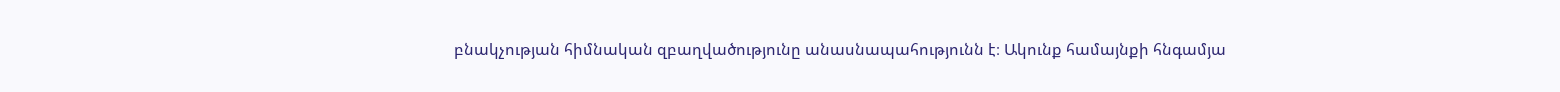բնակչության հիմնական զբաղվածությունը անասնապահությունն է։ Ակունք համայնքի հնգամյա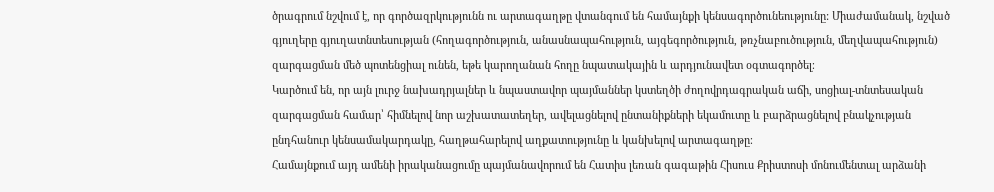ծրագրում նշվում է, որ գործազրկությունն ու արտագաղթը վտանգում են համայնքի կենսագործունեությունը: Միաժամանակ, նշված գյուղերը գյուղատնտեսության (հողագործություն, անասնապահություն, այգեգործություն, թռչնաբուծություն, մեղվապահություն) զարգացման մեծ պոտենցիալ ունեն, եթե կարողանան հողը նպատակային և արդյունավետ օգտագործել։
Կարծում են, որ այն լուրջ նախադրյալներ և նպաստավոր պայմաններ կստեղծի ժողովրդագրական աճի, սոցիալ-տնտեսական զարգացման համար՝ հիմնելով նոր աշխատատեղեր, ավելացնելով ընտանիքների եկամուտը և բարձրացնելով բնակչության ընդհանուր կենսամակարդակը, հաղթահարելով աղքատությունը և կանխելով արտագաղթը։
Համայնքում այդ ամենի իրականացումը պայմանավորում են Հատիս լեռան գագաթին Հիսուս Քրիստոսի մոնումենտալ արձանի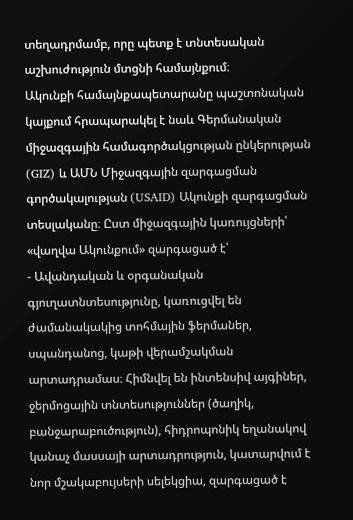տեղադրմամբ, որը պետք է տնտեսական աշխուժություն մտցնի համայնքում։
Ակունքի համայնքապետարանը պաշտոնական կայքում հրապարակել է նաև Գերմանական միջազգային համագործակցության ընկերության (GIZ) և ԱՄՆ Միջազգային զարգացման գործակալության (USAID) Ակունքի զարգացման տեսլականը։ Ըստ միջազգային կառույցների՝ «վաղվա Ակունքում» զարգացած է՝
- Ավանդական և օրգանական գյուղատնտեսությունը, կառուցվել են ժամանակակից տոհմային ֆերմաներ, սպանդանոց, կաթի վերամշակման արտադրամաս։ Հիմնվել են ինտենսիվ այգիներ, ջերմոցային տնտեսություններ (ծաղիկ, բանջարաբուծություն), հիդրոպոնիկ եղանակով կանաչ մասսայի արտադրություն, կատարվում է նոր մշակաբույսերի սելեկցիա, զարգացած է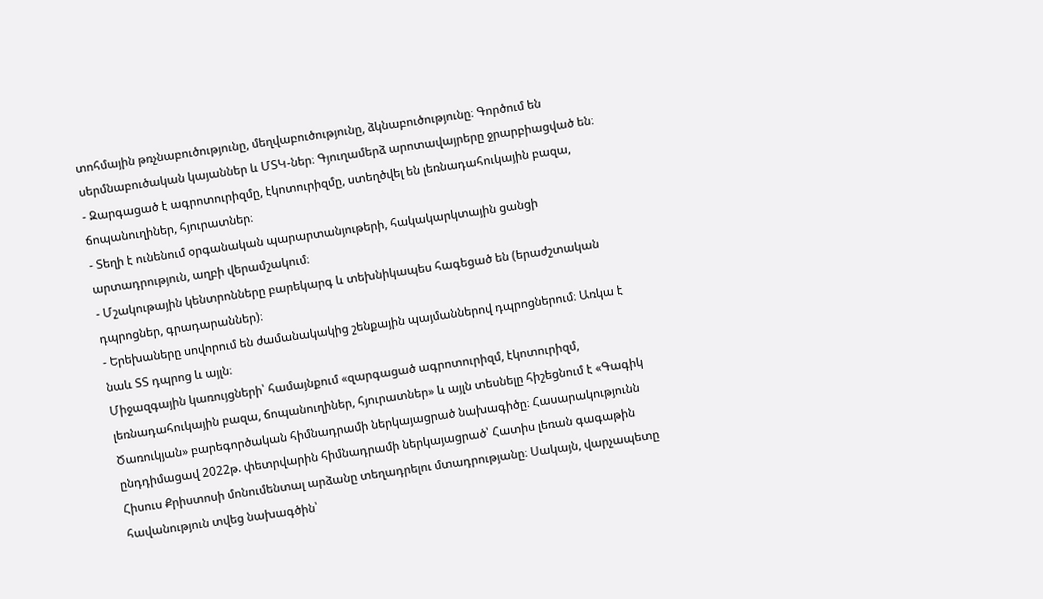տոհմային թռչնաբուծությունը, մեղվաբուծությունը, ձկնաբուծությունը։ Գործում են սերմնաբուծական կայաններ և ՄՏԿ-ներ։ Գյուղամերձ արոտավայրերը ջրարբիացված են։
- Զարգացած է ագրոտուրիզմը, էկոտուրիզմը, ստեղծվել են լեռնադահուկային բազա, ճոպանուղիներ, հյուրատներ։
- Տեղի է ունենում օրգանական պարարտանյութերի, հակակարկտային ցանցի արտադրություն, աղբի վերամշակում։
- Մշակութային կենտրոնները բարեկարգ և տեխնիկապես հագեցած են (երաժշտական դպրոցներ, գրադարաններ)։
- Երեխաները սովորում են ժամանակակից շենքային պայմաններով դպրոցներում։ Առկա է նաև ՏՏ դպրոց և այլն։
Միջազգային կառույցների՝ համայնքում «զարգացած ագրոտուրիզմ, էկոտուրիզմ, լեռնադահուկային բազա, ճոպանուղիներ, հյուրատներ» և այլն տեսնելը հիշեցնում է «Գագիկ Ծառուկյան» բարեգործական հիմնադրամի ներկայացրած նախագիծը։ Հասարակությունն ընդդիմացավ 2022թ. փետրվարին հիմնադրամի ներկայացրած՝ Հատիս լեռան գագաթին Հիսուս Քրիստոսի մոնումենտալ արձանը տեղադրելու մտադրությանը։ Սակայն, վարչապետը հավանություն տվեց նախագծին՝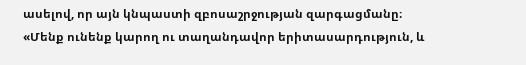ասելով, որ այն կնպաստի զբոսաշրջության զարգացմանը։
«Մենք ունենք կարող ու տաղանդավոր երիտասարդություն, և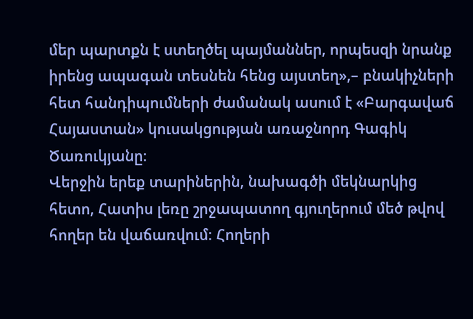մեր պարտքն է ստեղծել պայմաններ, որպեսզի նրանք իրենց ապագան տեսնեն հենց այստեղ»,– բնակիչների հետ հանդիպումների ժամանակ ասում է «Բարգավաճ Հայաստան» կուսակցության առաջնորդ Գագիկ Ծառուկյանը։
Վերջին երեք տարիներին, նախագծի մեկնարկից հետո, Հատիս լեռը շրջապատող գյուղերում մեծ թվով հողեր են վաճառվում։ Հողերի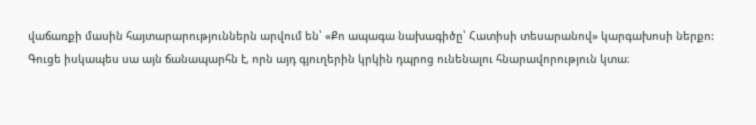վաճառքի մասին հայտարարություններն արվում են՝ «Քո ապագա նախագիծը՝ Հատիսի տեսարանով» կարգախոսի ներքո:
Գուցե իսկապես սա այն ճանապարհն է, որն այդ գյուղերին կրկին դպրոց ունենալու հնարավորություն կտա։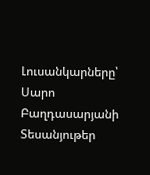Լուսանկարները՝ Սարո Բաղդասարյանի
Տեսանյութեր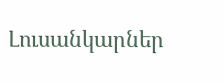Լուսանկարներ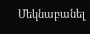Մեկնաբանել